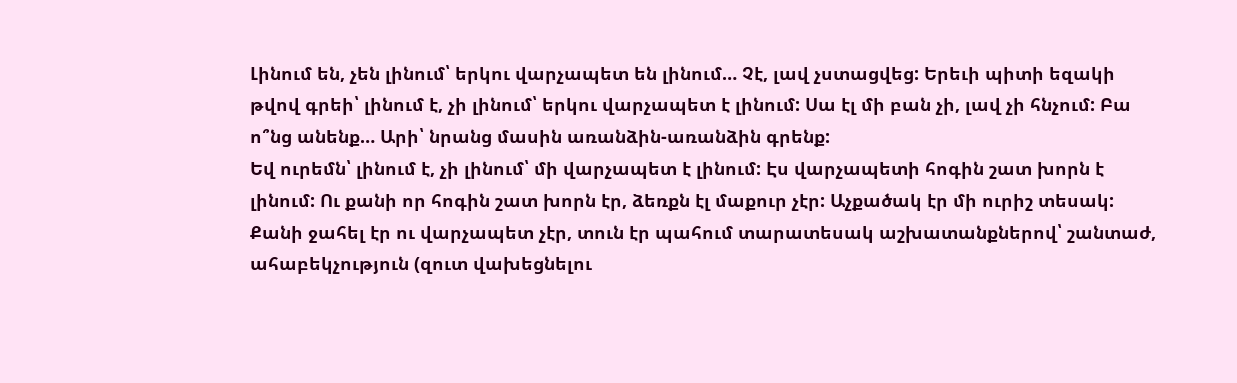Լինում են, չեն լինում՝ երկու վարչապետ են լինում… Չէ, լավ չստացվեց: Երեւի պիտի եզակի թվով գրեի՝ լինում է, չի լինում՝ երկու վարչապետ է լինում: Սա էլ մի բան չի, լավ չի հնչում: Բա ո՞նց անենք… Արի՝ նրանց մասին առանձին-առանձին գրենք:
Եվ ուրեմն՝ լինում է, չի լինում՝ մի վարչապետ է լինում: Էս վարչապետի հոգին շատ խորն է լինում: Ու քանի որ հոգին շատ խորն էր, ձեռքն էլ մաքուր չէր: Աչքածակ էր մի ուրիշ տեսակ: Քանի ջահել էր ու վարչապետ չէր, տուն էր պահում տարատեսակ աշխատանքներով՝ շանտաժ, ահաբեկչություն (զուտ վախեցնելու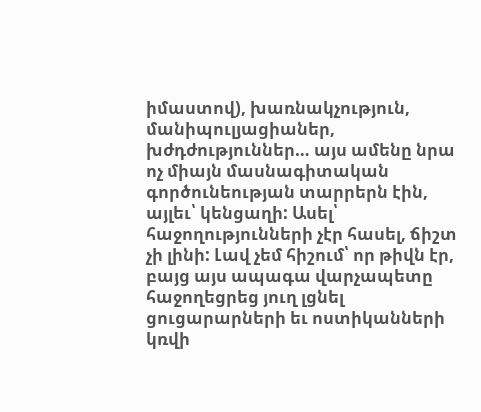իմաստով), խառնակչություն, մանիպուլյացիաներ, խժդժություններ… այս ամենը նրա ոչ միայն մասնագիտական գործունեության տարրերն էին, այլեւ՝ կենցաղի: Ասել՝ հաջողությունների չէր հասել, ճիշտ չի լինի: Լավ չեմ հիշում՝ որ թիվն էր, բայց այս ապագա վարչապետը հաջողեցրեց յուղ լցնել ցուցարարների եւ ոստիկանների կռվի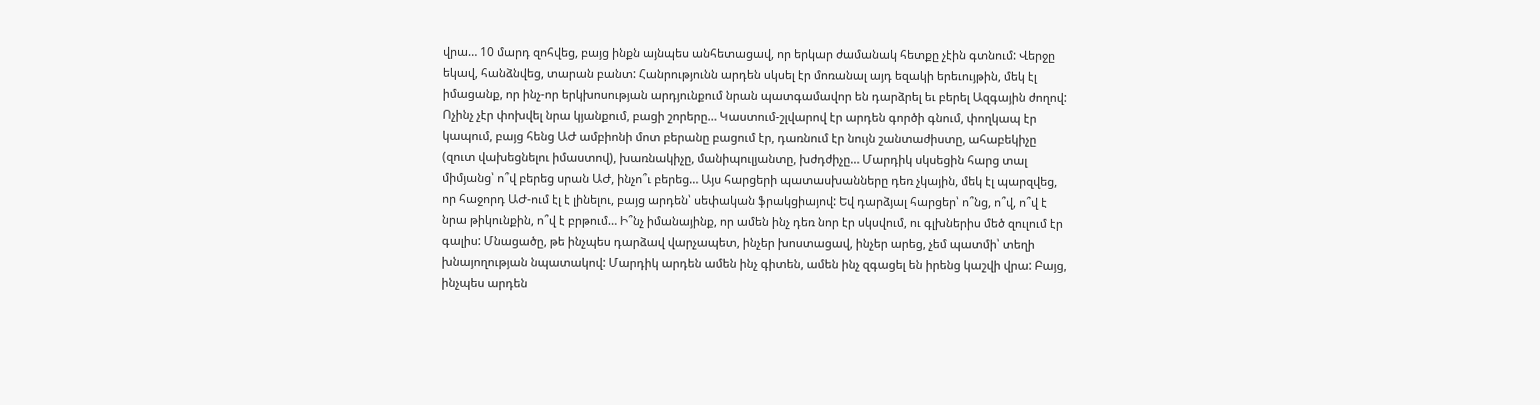վրա… 10 մարդ զոհվեց, բայց ինքն այնպես անհետացավ, որ երկար ժամանակ հետքը չէին գտնում: Վերջը եկավ, հանձնվեց, տարան բանտ: Հանրությունն արդեն սկսել էր մոռանալ այդ եզակի երեւույթին, մեկ էլ իմացանք, որ ինչ-որ երկխոսության արդյունքում նրան պատգամավոր են դարձրել եւ բերել Ազգային ժողով: Ոչինչ չէր փոխվել նրա կյանքում, բացի շորերը… Կաստում-շլվարով էր արդեն գործի գնում, փողկապ էր կապում, բայց հենց ԱԺ ամբիոնի մոտ բերանը բացում էր, դառնում էր նույն շանտաժիստը, ահաբեկիչը (զուտ վախեցնելու իմաստով), խառնակիչը, մանիպուլյանտը, խժդժիչը… Մարդիկ սկսեցին հարց տալ միմյանց՝ ո՞վ բերեց սրան ԱԺ, ինչո՞ւ բերեց… Այս հարցերի պատասխանները դեռ չկային, մեկ էլ պարզվեց, որ հաջորդ ԱԺ-ում էլ է լինելու, բայց արդեն՝ սեփական ֆրակցիայով: Եվ դարձյալ հարցեր՝ ո՞նց, ո՞վ, ո՞վ է նրա թիկունքին, ո՞վ է բրթում… Ի՞նչ իմանայինք, որ ամեն ինչ դեռ նոր էր սկսվում, ու գլխներիս մեծ զուլում էր գալիս: Մնացածը, թե ինչպես դարձավ վարչապետ, ինչեր խոստացավ, ինչեր արեց, չեմ պատմի՝ տեղի խնայողության նպատակով: Մարդիկ արդեն ամեն ինչ գիտեն, ամեն ինչ զգացել են իրենց կաշվի վրա: Բայց, ինչպես արդեն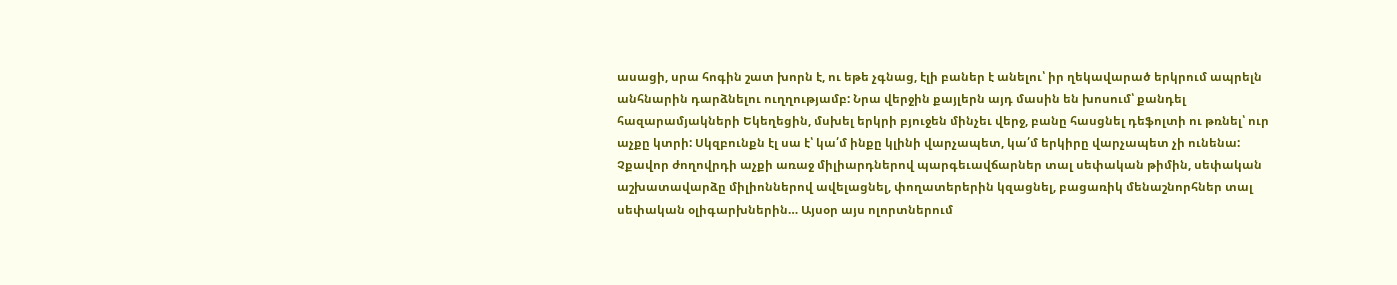ասացի, սրա հոգին շատ խորն է, ու եթե չգնաց, էլի բաներ է անելու՝ իր ղեկավարած երկրում ապրելն անհնարին դարձնելու ուղղությամբ: Նրա վերջին քայլերն այդ մասին են խոսում՝ քանդել հազարամյակների Եկեղեցին, մսխել երկրի բյուջեն մինչեւ վերջ, բանը հասցնել դեֆոլտի ու թռնել՝ ուր աչքը կտրի: Սկզբունքն էլ սա է՝ կա՛մ ինքը կլինի վարչապետ, կա՛մ երկիրը վարչապետ չի ունենա: Չքավոր ժողովրդի աչքի առաջ միլիարդներով պարգեւավճարներ տալ սեփական թիմին, սեփական աշխատավարձը միլիոններով ավելացնել, փողատերերին կզացնել, բացառիկ մենաշնորհներ տալ սեփական օլիգարխներին… Այսօր այս ոլորտներում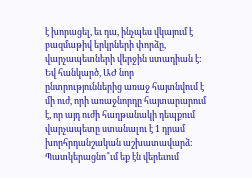է խորացել, եւ դա, ինչպես վկայում է բազմաթիվ երկրների փորձը, վարչապետների վերջին ստադիան է:
Եվ հանկարծ, ԱԺ նոր ընտրություններից առաջ հայտնվում է մի ուժ, որի առաջնորդը հայտարարում է, որ այդ ուժի հաղթանակի դեպքում վարչապետը ստանալու է 1 դրամ խորհրդանշական աշխատավարձ: Պատկերացնո՞ւմ եք էն վերեւում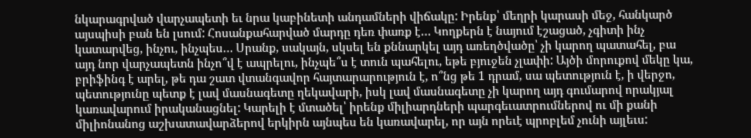նկարագրված վարչապետի եւ նրա կաբինետի անդամների վիճակը: Իրենք՝ մեղրի կարասի մեջ, հանկարծ այսպիսի բան են լսում: Հոսանքահարված մարդը դեռ փառք է… Կողքերն է նայում էշացած, չգիտի ինչ կատարվեց, ինչու, ինչպես… Սրանք, սակայն, սկսել են քննարկել այդ առեղծվածը՝ չի կարող պատահել, բա այդ նոր վարչապետն ինչո՞վ է ապրելու, ինչպե՞ս է տուն պահելու, եթե բյուջեն չլափի: Այծի մորուքով մեկը կա, բրիֆինգ է արել, թե դա շատ վտանգավոր հայտարարություն է, ո՞նց թե 1 դրամ, սա պետություն է, ի վերջո, պետությունը պետք է լավ մասնագետը ղեկավարի, իսկ լավ մասնագետը չի կարող այդ գումարով որակյալ կառավարում իրականացնել: Կարելի է մտածել՝ իրենք միլիարդների պարգեւատրումներով ու մի քանի միլիոնանոց աշխատավարձերով երկիրն այնպես են կառավարել, որ այն որեւէ պրոբլեմ չունի այլեւս: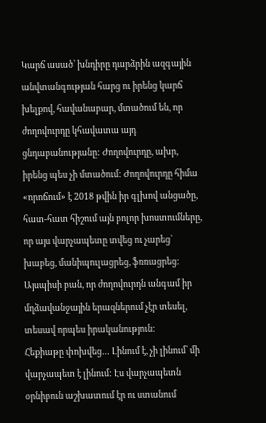Կարճ ասած՝ խնդիրը դարձրին ազգային անվտանգության հարց ու իրենց կարճ խելքով, հավանաբար, մտածում են, որ ժողովուրդը կհավատա այդ ցնդաբանությանը: Ժողովուրդը, ախր, իրենց պես չի մտածում: Ժողովուրդը հիմա «որոճում» է 2018 թվին իր գլխով անցածը, հատ-հատ հիշում այն բոլոր խոստումները, որ այս վարչապետը տվեց ու չարեց` խաբեց, մանիպուլացրեց, ֆռռացրեց: Այսպիսի բան, որ ժողովուրդն անգամ իր մղձավանջային երազներում չէր տեսել, տեսավ որպես իրականություն:
Հեքիաթը փոխվեց… Լինում է, չի լինում՝ մի վարչապետ է լինում: Էս վարչապետն օրնիբուն աշխատում էր ու ստանում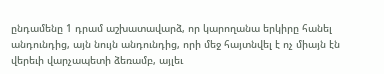ընդամենը 1 դրամ աշխատավարձ, որ կարողանա երկիրը հանել անդունդից, այն նույն անդունդից, որի մեջ հայտնվել է ոչ միայն էն վերեւի վարչապետի ձեռամբ, այլեւ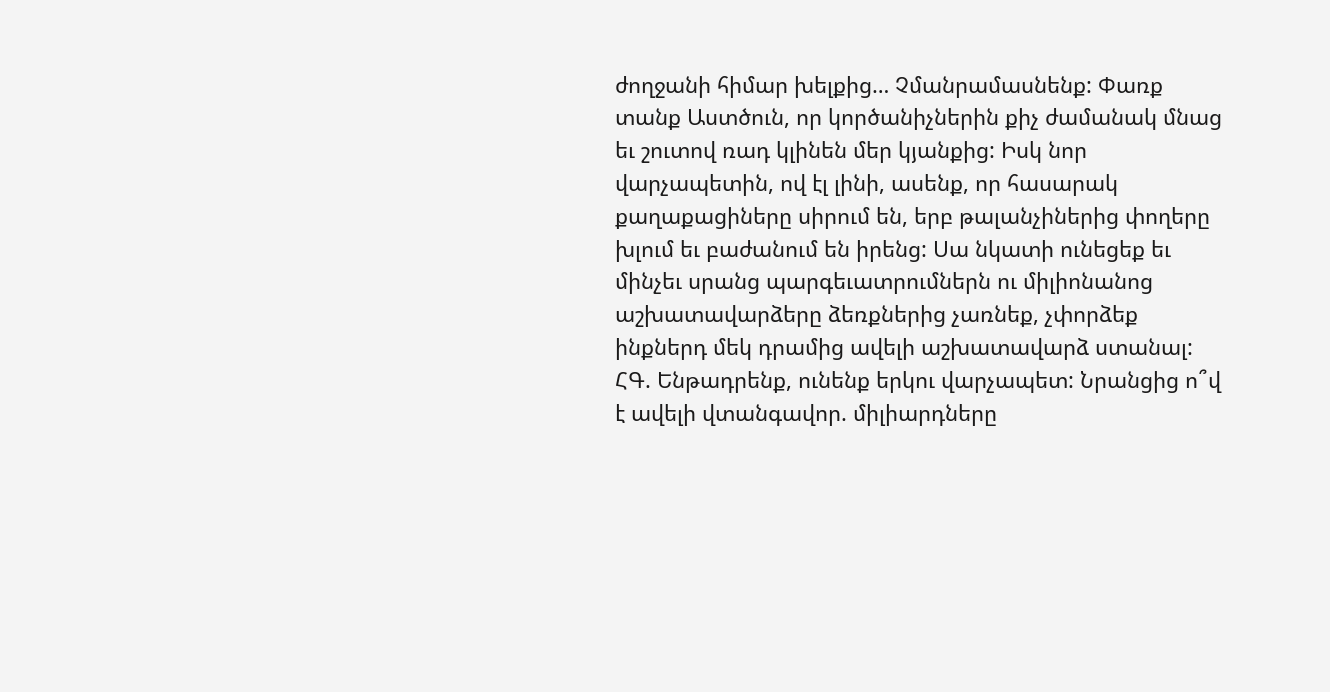ժողջանի հիմար խելքից… Չմանրամասնենք: Փառք տանք Աստծուն, որ կործանիչներին քիչ ժամանակ մնաց եւ շուտով ռադ կլինեն մեր կյանքից: Իսկ նոր վարչապետին, ով էլ լինի, ասենք, որ հասարակ քաղաքացիները սիրում են, երբ թալանչիներից փողերը խլում եւ բաժանում են իրենց: Սա նկատի ունեցեք եւ մինչեւ սրանց պարգեւատրումներն ու միլիոնանոց աշխատավարձերը ձեռքներից չառնեք, չփորձեք ինքներդ մեկ դրամից ավելի աշխատավարձ ստանալ:
ՀԳ. Ենթադրենք, ունենք երկու վարչապետ: Նրանցից ո՞վ է ավելի վտանգավոր. միլիարդները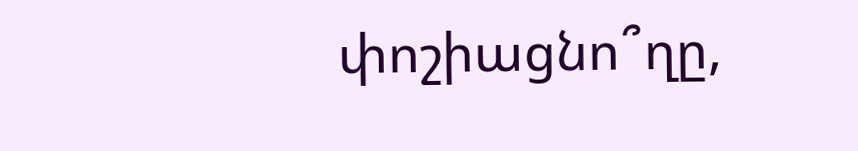փոշիացնո՞ղը,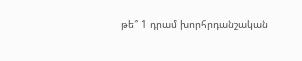թե՞ 1 դրամ խորհրդանշական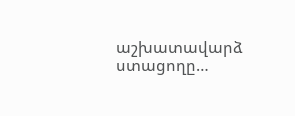աշխատավարձ ստացողը…